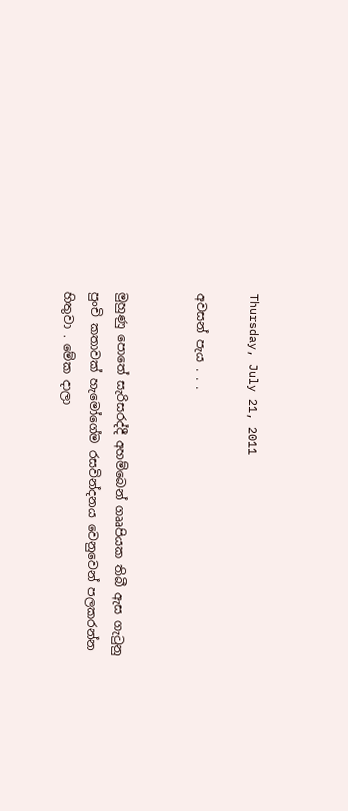Thursday, July 21, 2011

අවසන් පැය . . .


මුහුණු පොතේ සැරිසරද්දී අහම්බෙන් ගෲපියක තිබී ඇස ගැටුනු පුංචි කතාවක් හැමෝගේම රසවින්දනය වෙනුවෙන් පලකරන්න හිතුවා . මේක දාලා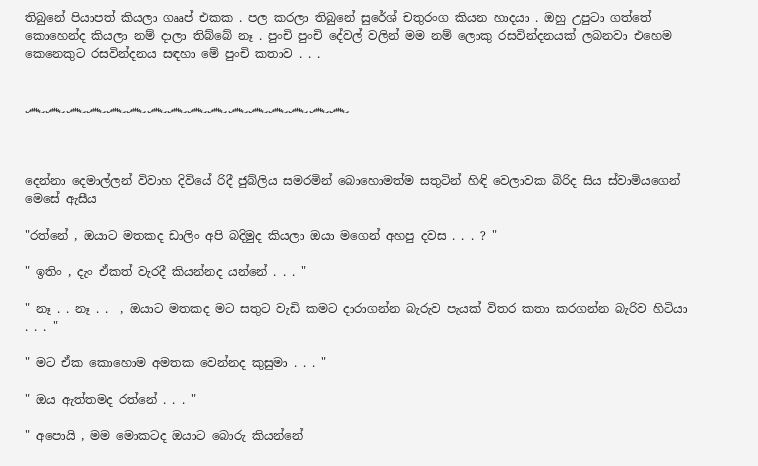තිබුනේ පියාපත් කියලා ගෲප් එකක . පල කරලා තිබුනේ සුරේශ් චතුරංග කියන හාදයා . ඔහු උපුටා ගත්තේ කොහෙන්ද කියලා නම් දාලා තිබ්බේ නෑ . පුංචි පුංචි දේවල් වලින් මම නම් ලොකු රසවින්දනයක් ලබනවා එහෙම කෙනෙකුට රසවින්දනය සඳහා මේ පුංචි කතාව . . .


෴෴෴෴෴෴෴෴෴෴෴෴෴෴෴෴



දෙන්නා දෙමාල්ලන් විවාහ දිවියේ රිදී ජුබ්ලිය සමරමින් බොහොමත්ම සතුටින් හිඳි වෙලාවක බිරිද සිය ස්වාමියගෙන් මෙසේ ඇසීය

"රත්නේ , ඔයාට මතකද ඩාලිං අපි බදිමුද කියලා ඔයා මගෙන් අහපු දවස . . . ? "

" ඉතිං , දැං ඒකත් වැරදී කියන්නද යන්නේ . . . "

" නෑ . . නෑ . .  , ඔයාට මතකද මට සතුට වැඩි කමට දාරාගන්න බැරුව පැයක් විතර කතා කරගන්න බැරිව හිටියා  . . . "

" මට ඒක කොහොම අමතක වෙන්නද කුසුමා . . . "

" ඔය ඇත්තමද රත්නේ . . . "

" අපොයි , මම මොකටද ඔයාට බොරු කියන්නේ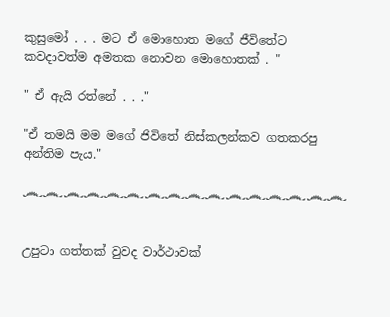කුසුමෝ . . . මට ඒ මොහොත මගේ ජීවිතේට කවදාවත්ම අමතක නොවන මොහොතක් . "

" ඒ ඇයි රත්නේ . . ."

"ඒ තමයි මම මගේ ජිවිතේ නිස්කලන්කව ගතකරපු අන්තිම පැය."

෴෴෴෴෴෴෴෴෴෴෴෴෴෴෴෴


උපුටා ගත්තක් වුවද වාර්ථාවක්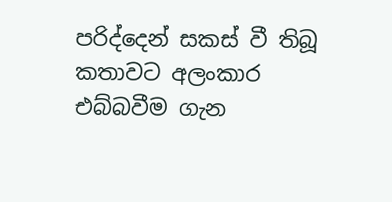පරිද්දෙන් සකස් වී තිබූ කතාවට අලංකාර එබ්බවීම ගැන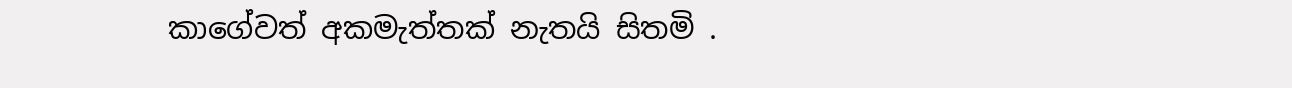කාගේවත් අකමැත්තක් නැතයි සිතමි .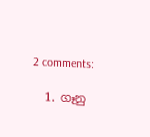2 comments:

  1. ගෑනු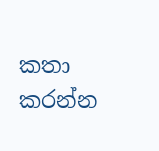කතා කරන්න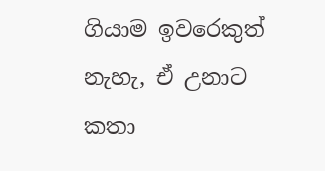ගියාම ඉවරෙකුත් නැහැ, ඒ උනාට කතා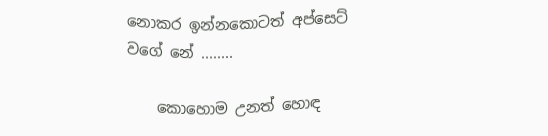නොකර ඉන්නකොටත් අප්සෙට් වගේ නේ ........

    කොහොම උනත් හොඳ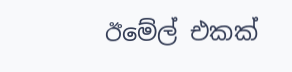ඊමේල් එකක්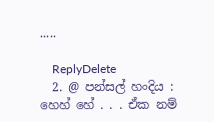.....

    ReplyDelete
  2. @ පන්සල් හංදිය : හෙහ් හේ . . . ඒක නම්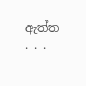ඇත්ත . . .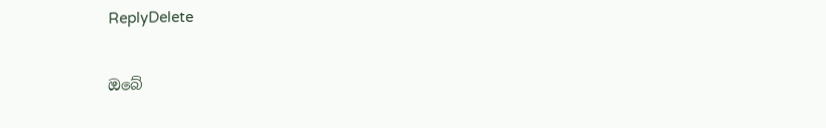ReplyDelete

ඔබේ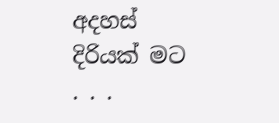අදහස් දිරියක් මට . . .